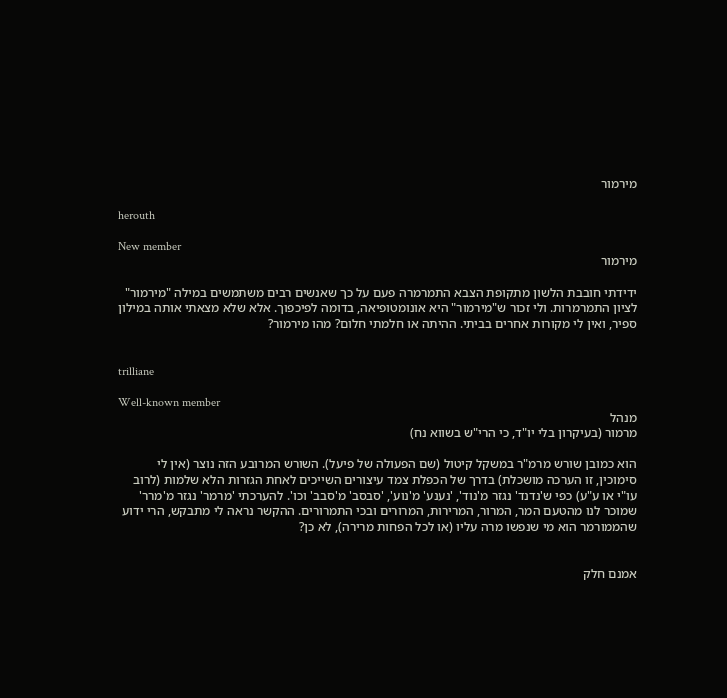מירמור

herouth

New member
מירמור

ידידתי חובבת הלשון מתקופת הצבא התמרמרה פעם על כך שאנשים רבים משתמשים במילה "מירמור" לציון התמרמרות. ולי זכור ש"מירמור" היא אונומטופיאה, בדומה לפיכפוך. אלא שלא מצאתי אותה במילון ספיר, ואין לי מקורות אחרים בביתי. ההיתה או חלמתי חלום? מהו מירמור?


trilliane

Well-known member
מנהל
מרמור (בעיקרון בלי יו"ד, כי הרי"ש בשווא נח)

הוא כמובן שורש מרמ"ר במשקל קיטול (שם הפעולה של פיעל). השורש המרובע הזה נוצר (אין לי סימוכין, זו הערכה מושכלת) בדרך של הכפלת צמד עיצורים השייכים לאחת הגזרות הלא שלמות (לרוב עו"י או ע"ע) כפי ש'נדנד' נגזר מ'נוד', 'נענע' מ'נוע', 'סבסב' מ'סבב' וכו'. להערכתי 'מרמר' נגזר מ'מרר' שמוכר לנו מהטעם המר, המרור, המרירות, המרורים ובכי התמרורים. ההקשר נראה לי מתבקש, הרי ידוע שהממורמר הוא מי שנפשו מרה עליו (או לכל הפחות מרירה), לא כן?


אמנם חלק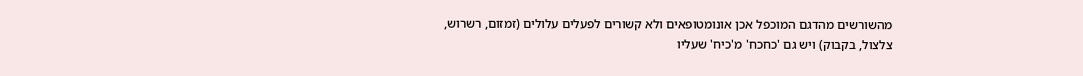מהשורשים מהדגם המוכפל אכן אונומטופאים ולא קשורים לפעלים עלולים (זמזום, רשרוש, צלצול, בקבוק) ויש גם 'כחכח' מ'כיח' שעליו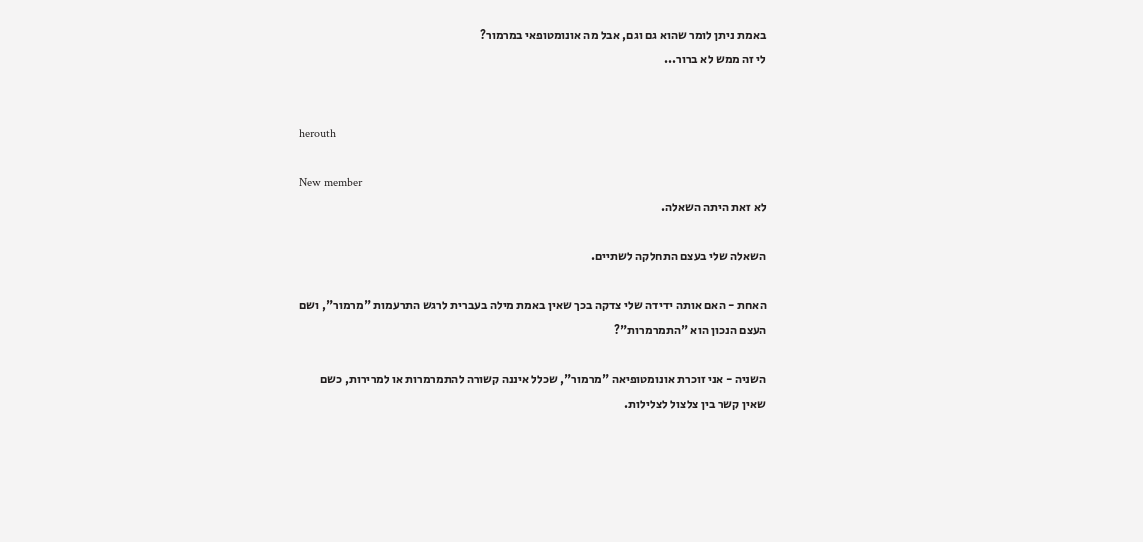באמת ניתן לומר שהוא גם וגם, אבל מה אונומטופאי במרמור?
לי זה ממש לא ברור...


herouth

New member
לא זאת היתה השאלה.

השאלה שלי בעצם התחלקה לשתיים.

האחת - האם אותה ידידה שלי צדקה בכך שאין באמת מילה בעברית לרגש התרעמות "מרמור", ושם העצם הנכון הוא "התמרמרות"?

השניה - אני זוכרת אונומטופיאה "מרמור", שכלל איננה קשורה להתמרמרות או למרירות, כשם שאין קשר בין צלצול לצלילות.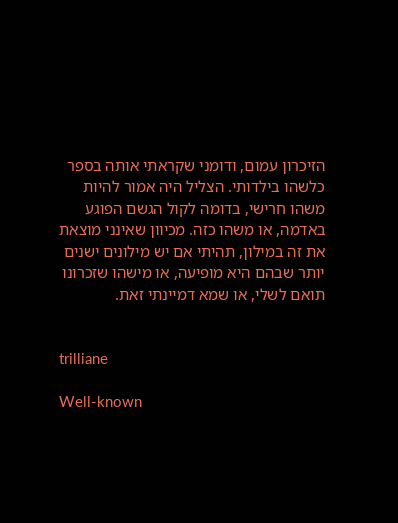הזיכרון עמום, ודומני שקראתי אותה בספר כלשהו בילדותי. הצליל היה אמור להיות משהו חרישי, בדומה לקול הגשם הפוגע באדמה, או משהו כזה. מכיוון שאינני מוצאת את זה במילון, תהיתי אם יש מילונים ישנים יותר שבהם היא מופיעה, או מישהו שזכרונו תואם לשלי, או שמא דמיינתי זאת.


trilliane

Well-known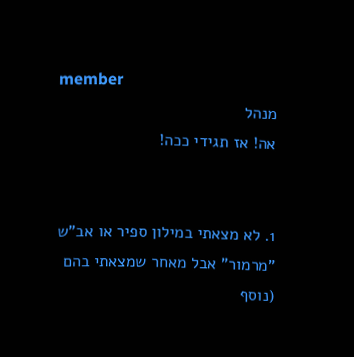member
מנהל
אה! אז תגידי ככה!


1. לא מצאתי במילון ספיר או אב"ש "מרמור" אבל מאחר שמצאתי בהם (נוסף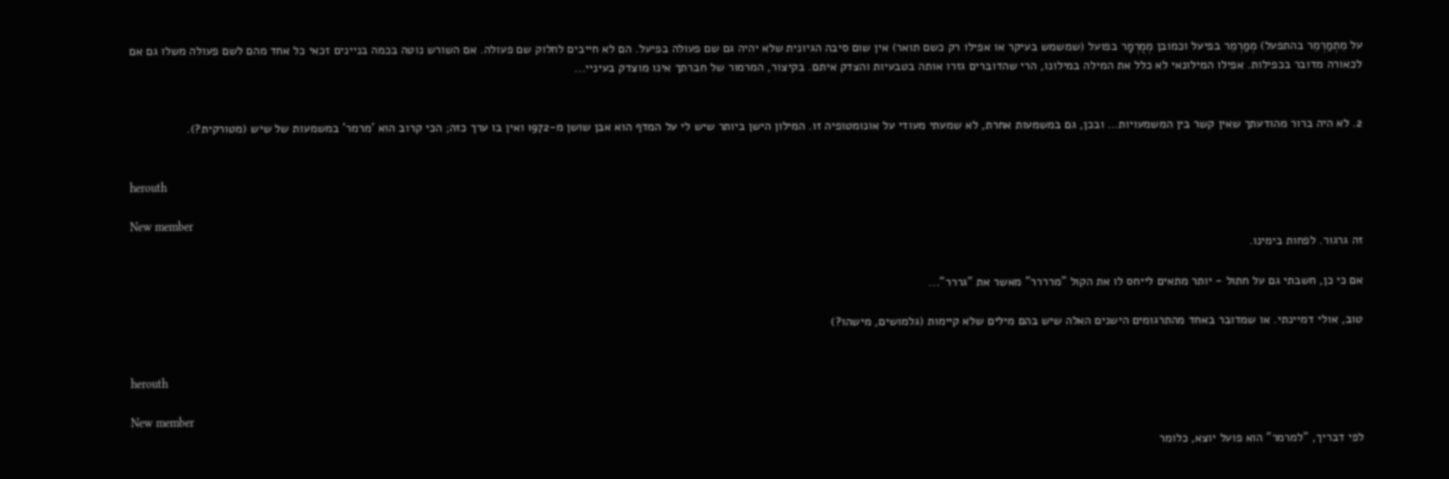על מִתְמַרְמֵר בהתפעל) מְמַרְמֵר בפיעל וכמובן מְמֻרְמָר בפועל (שמשמש בעיקר או אפילו רק כשם תואר) אין שום סיבה הגיונית שלא יהיה גם שם פעולה בפיעל. הם לא חייבים לחלוק שם פעולה. אם השורש נוטה בכמה בניינים זכאי כל אחד מהם לשם פעולה משלו גם אם לכאורה מדובר בכפילות. אפילו המילונאי לא כלל את המילה במילונו, הרי שהדוברים גזרו אותה בטבעיות והצדק איתם. בקיצור, המרמור של חברתך אינו מוצדק בעיניי...


2. לא היה ברור מהודעתך שאין קשר בין המשמעויות... ובכן, גם במשמעות אחרת, לא שמעתי מעודי על אונומטופיה זו. המילון הישן ביותר שיש לי על המדף הוא אבן שושן מ-1972 ואין בו ערך כזה; הכי קרוב הוא 'מרמר' במשמעות של שיש (מטורקית?).


herouth

New member
זה גרגור. לפחות בימינו.

אם כי כן, חשבתי גם על חתול - יותר מתאים לייחס לו את הקול "מרררר" מאשר את "גררר"...

טוב, אולי דמיינתי. או שמדובר באחד מהתרגומים הישנים האלה שיש בהם מילים שלא קיימות (גלמושים, מישהו?)


herouth

New member
לפי דבריך, "למרמר" הוא פועל יוצא, כלומר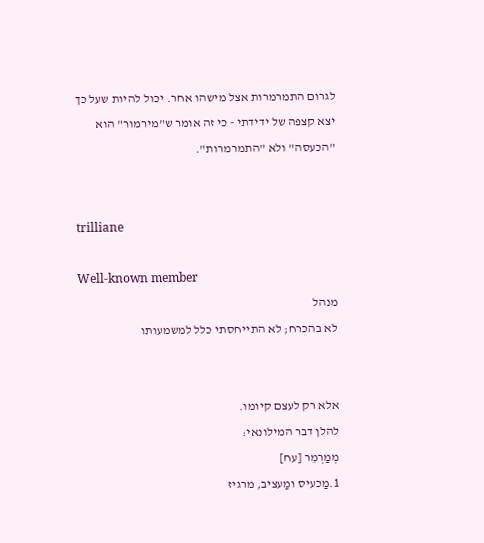לגרום התמרמרות אצל מישהו אחר. יכול להיות שעל כך יצא קצפה של ידידתי - כי זה אומר ש"מירמור" הוא "הכעסה" ולא "התמרמרות".


trilliane

Well-known member
מנהל
לא בהכרח; לא התייחסתי כלל למשמעותו


אלא רק לעצם קיומו.
להלן דבר המילונאי:
מְמַרְמֵר [עח]
1.מַכעיס ומַעציב, מרגיז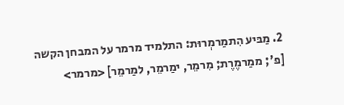2. מַבּיע הִתמַרמְרוּת: התלמיד מרמר על המבחן הקשה
[פ'; ממַרמֶרֶת; מִרמֵר, ימַרמֵר, למַרמֵר] <מרמר>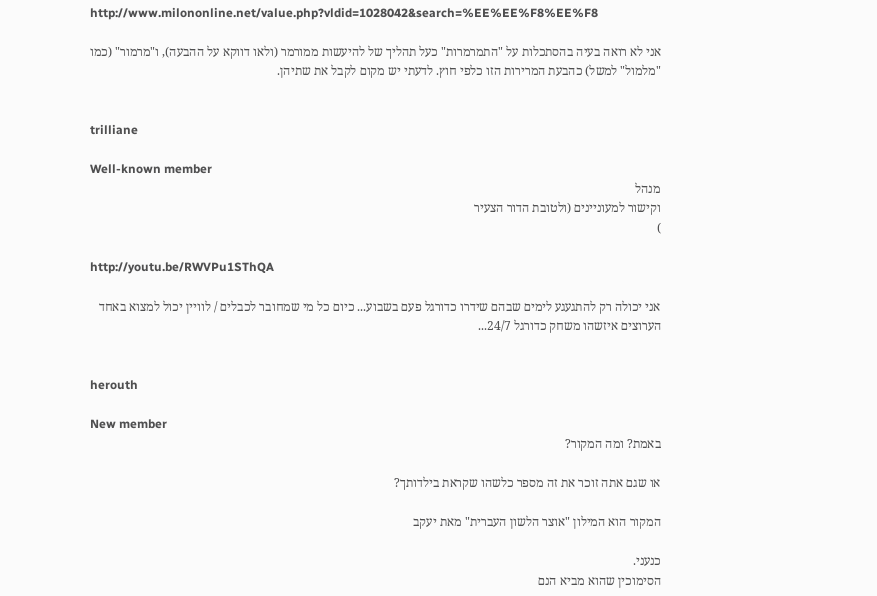http://www.milononline.net/value.php?vldid=1028042&search=%EE%EE%F8%EE%F8

אני לא רואה בעיה בהסתכלות על "התמרמרות" כעל תהליך של להיעשות ממורמר (ולאו דווקא על ההבעה), ו"מרמור" (כמו "מלמול" למשל) כהבעת המרירות הזו כלפי חוץ. לדעתי יש מקום לקבל את שתיהן.


trilliane

Well-known member
מנהל
וקישור למעוניינים (ולטובת הדור הצעיר
)

http://youtu.be/RWVPu1SThQA

אני יכולה רק להתגעגע לימים שבהם שידרו כדורגל פעם בשבוע... כיום כל מי שמחובר לכבלים / לוויין יכול למצוא באחד הערוצים איזשהו משחק כדורגל 24/7...


herouth

New member
באמת? ומה המקור?

או שגם אתה זוכר את זה מספר כלשהו שקראת בילדותך?

המקור הוא המילון "אוצר הלשון העברית" מאת יעקב

כנעני.
הסימוכין שהוא מביא הנם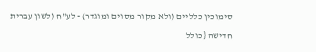סימוכין כלליים (ולא מקור מסוים ומוגדר) - לע"ח (לשון עברית חדישה {כולל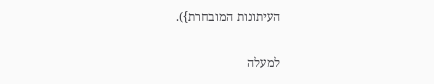העיתונות המובחרת}).

למעלה